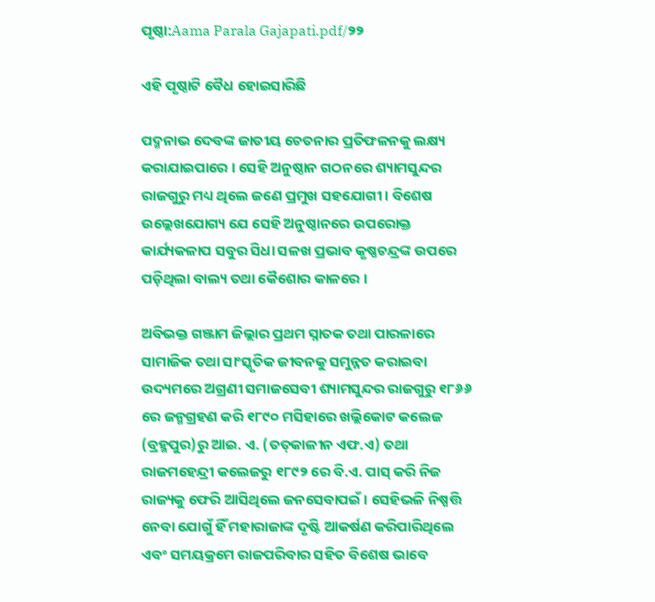ପୃଷ୍ଠା:Aama Parala Gajapati.pdf/୨୨

ଏହି ପୃଷ୍ଠାଟି ବୈଧ ହୋଇସାରିଛି

ପଦ୍ମନାଭ ଦେବଙ୍କ ଜାତୀୟ ଚେତନାର ପ୍ରତିଫଳନକୁ ଲକ୍ଷ୍ୟ କରାଯାଇପାରେ । ସେହି ଅନୁଷ୍ଠାନ ଗଠନରେ ଶ୍ୟାମସୁନ୍ଦର ରାଜଗୁରୁ ମଧ୍ୟ ଥିଲେ ଜଣେ ପ୍ରମୁଖ ସହଯୋଗୀ । ବିଶେଷ ଉଲ୍ଲେଖଯୋଗ୍ୟ ଯେ ସେହି ଅନୁଷ୍ଠାନରେ ଉପରୋକ୍ତ କାର୍ଯ୍ୟକଳାପ ସବୁର ସିଧା ସଳଖ ପ୍ରଭାବ କୃଷ୍ଣଚନ୍ଦ୍ରଙ୍କ ଉପରେ ପଡ଼ିଥିଲା ବାଲ୍ୟ ତଥା କୈଶୋର କାଳରେ ।

ଅବିଭକ୍ତ ଗଞ୍ଜାମ ଜିଲ୍ଲାର ପ୍ରଥମ ସ୍ନାତକ ତଥା ପାରଳାରେ ସାମାଜିକ ତଥା ସାଂସ୍କୃତିକ ଜୀବନକୁ ସମୁନ୍ନତ କରାଇବା ଉଦ୍ୟମରେ ଅଗ୍ରଣୀ ସମାଜସେବୀ ଶ୍ୟାମସୁନ୍ଦର ରାଜଗୁରୁ ୧୮୬୬ ରେ ଜନ୍ମଗ୍ରହଣ କରି ୧୮୯୦ ମସିହାରେ ଖଲ୍ଲିକୋଟ କଲେଜ (ବ୍ରହ୍ମ‌ପୁର)ରୁ ଆଇ. ଏ. (ତତ୍‌କାଳୀନ ଏଫ.ଏ) ତଥା ରାଜମହେନ୍ଦ୍ରୀ କଲେଜରୁ ୧୮୯୨ ରେ ବି.ଏ. ପାସ୍ କରି ନିଜ ରାଜ୍ୟକୁ ଫେରି ଆସିଥିଲେ ଜନସେବାପଇଁ । ସେହିଭଳି ନିଷ୍ପତ୍ତି ନେବା ଯୋଗୁଁ ହିଁ ମହାରାଜାଙ୍କ ଦୃଷ୍ଟି ଆକର୍ଷଣ କରିପାରିଥିଲେ ଏବଂ ସମୟକ୍ରମେ ରାଜପରିବାର ସହିତ ବିଶେଷ ଭାବେ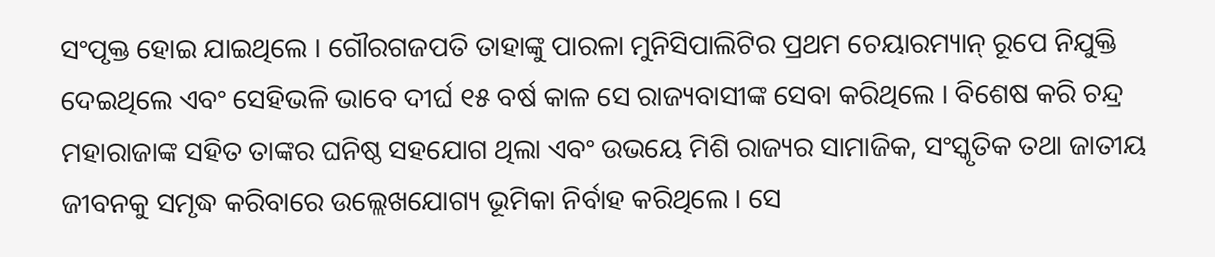ସଂପୃକ୍ତ ହୋଇ ଯାଇଥିଲେ । ଗୌରଗଜପତି ତାହାଙ୍କୁ ପାରଳା ମୁନିସିପାଲିଟିର ପ୍ରଥମ ଚେୟାରମ୍ୟାନ୍ ରୂପେ ନିଯୁକ୍ତି ଦେଇଥିଲେ ଏବଂ ସେହିଭଳି ଭାବେ ଦୀର୍ଘ ୧୫ ବର୍ଷ କାଳ ସେ ରାଜ୍ୟବାସୀଙ୍କ ସେବା କରିଥିଲେ । ବିଶେଷ କରି ଚନ୍ଦ୍ର ମହାରାଜାଙ୍କ ସହିତ ତାଙ୍କର ଘନିଷ୍ଠ ସହଯୋଗ ଥିଲା ଏବଂ ଉଭୟେ ମିଶି ରାଜ୍ୟର ସାମାଜିକ, ସଂସ୍କୃତିକ ତଥା ଜାତୀୟ ଜୀବନକୁ ସମୃଦ୍ଧ କରିବାରେ ଉଲ୍ଲେଖଯୋଗ୍ୟ ଭୂମିକା ନିର୍ବାହ କରିଥିଲେ । ସେ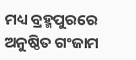ମଧ୍ୟ ବ୍ରହ୍ମପୁରରେ ଅନୁଷ୍ଠିତ ଗଂଜାମ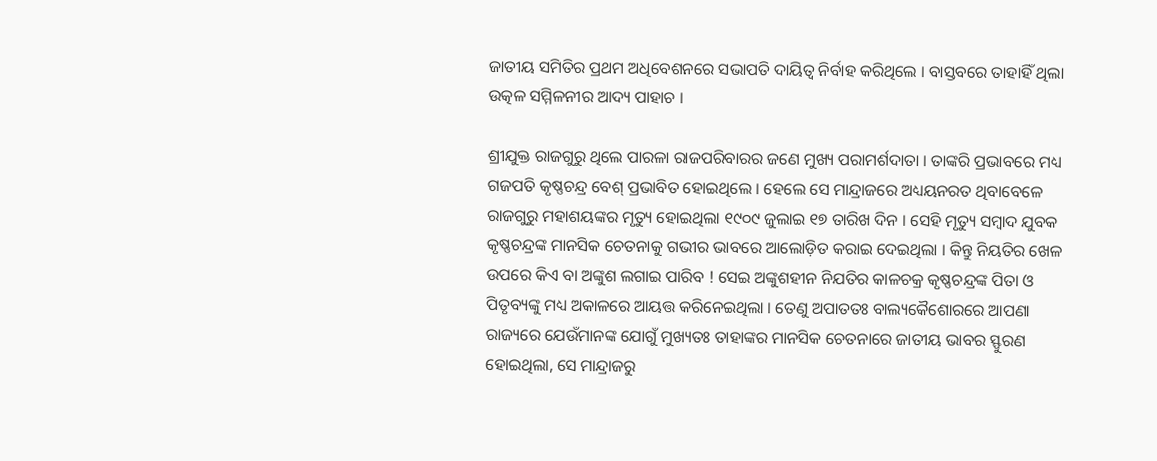ଜାତୀୟ ସମିତିର ପ୍ରଥମ ଅଧିବେଶନରେ ସଭାପତି ଦାୟିତ୍ୱ ନିର୍ବାହ କରିଥିଲେ । ବାସ୍ତବରେ ତାହାହିଁ ଥିଲା ଉତ୍କଳ ସମ୍ମିଳନୀର ଆଦ୍ୟ ପାହାଚ ।

ଶ୍ରୀଯୁକ୍ତ ରାଜଗୁରୁ ଥିଲେ ପାରଳା ରାଜପରିବାରର ଜଣେ ମୁଖ୍ୟ ପରାମର୍ଶଦାତା । ତାଙ୍କରି ପ୍ରଭାବରେ ମଧ୍ୟ ଗଜପତି କୃଷ୍ଣଚନ୍ଦ୍ର ବେଶ୍ ପ୍ରଭାବିତ ହୋଇଥିଲେ । ହେଲେ ସେ ମାନ୍ଦ୍ରାଜରେ ଅଧ୍ୟୟନରତ ଥିବାବେଳେ ରାଜଗୁରୁ ମହାଶୟଙ୍କର ମୃତ୍ୟୁ ହୋଇଥିଲା ୧୯୦୯ ଜୁଲାଇ ୧୭ ତାରିଖ ଦିନ । ସେହି ମୃତ୍ୟୁ ସମ୍ବାଦ ଯୁବକ କୃଷ୍ଣଚନ୍ଦ୍ରଙ୍କ ମାନସିକ ଚେତନାକୁ ଗଭୀର ଭାବରେ ଆଲୋଡ଼ିତ କରାଇ ଦେଇଥିଲା । କିନ୍ତୁ ନିୟତିର ଖେଳ ଉପରେ କିଏ ବା ଅଙ୍କୁଶ ଲଗାଇ ପାରିବ ! ସେଇ ଅଙ୍କୁଶହୀନ ନିଯତିର କାଳଚକ୍ର କୃଷ୍ଣଚନ୍ଦ୍ରଙ୍କ ପିତା ଓ ପିତୃବ୍ୟଙ୍କୁ ମଧ୍ୟ ଅକାଳରେ ଆୟତ୍ତ କରିନେଇଥିଲା । ତେଣୁ ଅପାତତଃ ବାଲ୍ୟକୈଶୋରରେ ଆପଣା ରାଜ୍ୟରେ ଯେଉଁମାନଙ୍କ ଯୋଗୁଁ ମୁଖ୍ୟତଃ ତାହାଙ୍କର ମାନସିକ ଚେତନାରେ ଜାତୀୟ ଭାବର ସ୍ଫୁରଣ ହୋଇଥିଲା, ସେ ମାନ୍ଦ୍ରାଜରୁ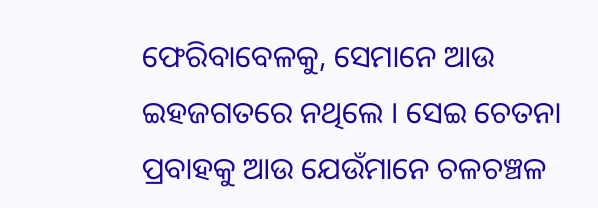ଫେରିବାବେଳକୁ, ସେମାନେ ଆଉ ଇହଜଗତରେ ନଥିଲେ । ସେଇ ଚେତନା ପ୍ରବାହକୁ ଆଉ ଯେଉଁମାନେ ଚଳଚଞ୍ଚଳ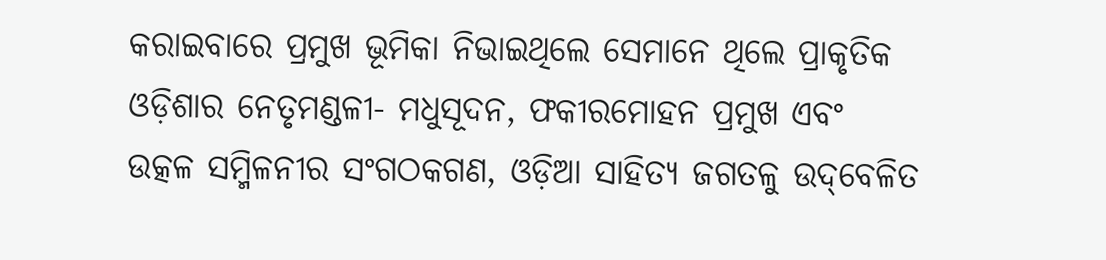କରାଇବାରେ ପ୍ରମୁଖ ଭୂମିକା ନିଭାଇଥିଲେ ସେମାନେ ଥିଲେ ପ୍ରାକୃତିକ ଓଡ଼ିଶାର ନେତୃମଣ୍ଡଳୀ- ମଧୁସୂଦନ, ଫକୀରମୋହନ ପ୍ରମୁଖ ଏବଂ ଉତ୍କଳ ସମ୍ମିଳନୀର ସଂଗଠକଗଣ, ଓଡ଼ିଆ ସାହିତ୍ୟ ଜଗତଳୁ ଉଦ୍‌ବେଳିତ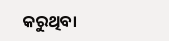କରୁଥିବା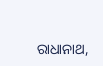ରାଧାନାଥ,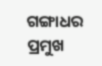ଗଙ୍ଗାଧର ପ୍ରମୁଖ